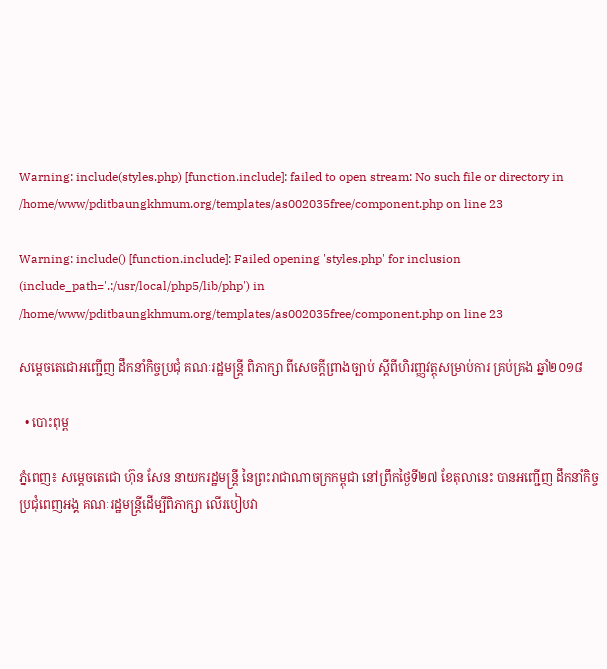Warning: include(styles.php) [function.include]: failed to open stream: No such file or directory in /home/www/pditbaungkhmum.org/templates/as002035free/component.php on line 23

Warning: include() [function.include]: Failed opening 'styles.php' for inclusion (include_path='.:/usr/local/php5/lib/php') in /home/www/pditbaungkhmum.org/templates/as002035free/component.php on line 23

សម្ដេចតេជោអញ្ជើញ ដឹកនាំកិច្ចប្រជុំ គណៈរដ្ឋមន្រ្តី ពិភាក្សា ពីសេចក្តីព្រាងច្បាប់ ស្តីពីហិរញ្ញវត្តុសម្រាប់ការ គ្រប់គ្រង ឆ្នាំ២០១៨

  • បោះពុម្ព

ភ្នំពេញ៖ សម្តេចតេជោ ហ៊ុន សែន នាយករដ្ឋមន្រ្តី នៃព្រះរាជាណាចក្រកម្ពុជា នៅព្រឹកថ្ងៃទី២៧ ខែតុលានេះ បានអញ្ជើញ ដឹកនាំកិច្ចប្រជុំពេញអង្គ គណៈរដ្ឋមន្រ្តីដើម្បីពិភាក្សា លើរបៀបវា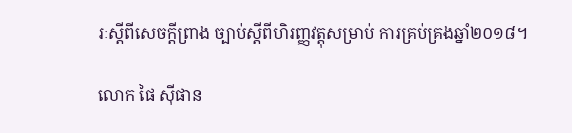រៈស្តីពីសេចក្តីព្រាង ច្បាប់ស្តីពីហិរញ្ញវត្តុសម្រាប់ ការគ្រប់គ្រងឆ្នាំ២០១៨។

លោក ផៃ ស៊ីផាន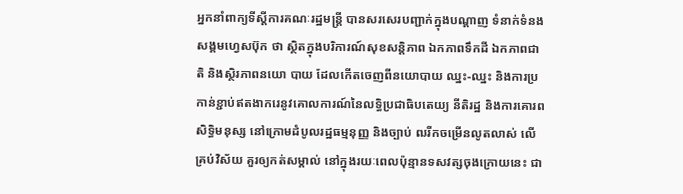អ្នកនាំពាក្យទីស្ដីការគណៈរដ្ឋមន្រ្តី បានសរសេរបញ្ជាក់ក្នុងបណ្ដាញ ទំនាក់ទំនងសង្គមហ្វេសប៊ុក ថា ស្ថិតក្នុងបរិការណ៍សុខសន្តិភាព ឯកភាពទឹកដី ឯកភាពជាតិ និងស្ថិរភាពនយោ បាយ ដែលកើតចេញពីនយោបាយ ឈ្នះ-ឈ្នះ និងការប្រកាន់ខ្ជាប់ឥតងាករេនូវគោលការណ៍នៃលទ្ធិប្រជាធិបតេយ្យ នីតិរដ្ឋ និងការគោរពសិទ្ធិមនុស្ស នៅក្រោមដំបូលរដ្ឋធម្មនុញ្ញ និងច្បាប់ ឍរីកចម្រើនលូតលាស់ លើគ្រប់វិស័យ គួរឲ្យកត់សម្គាល់ នៅក្នុងរយៈពេលប៉ុន្មានទសវត្សចុងក្រោយនេះ ជា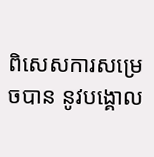ពិសេសការសម្រេចបាន នូវបង្គោល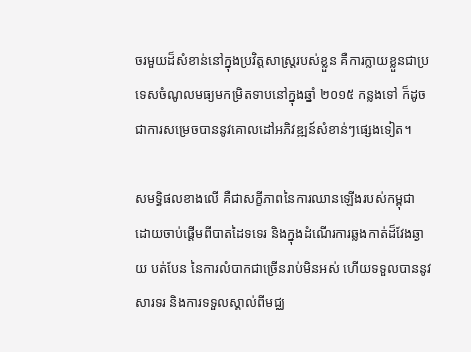ចរមួយដ៏សំខាន់នៅក្នុងប្រវិត្តសាស្ត្ររបស់ខ្លួន គឺការក្លាយខ្លួនជាប្រទេសចំណូលមធ្យមកម្រិតទាបនៅក្នុងឆ្នាំ ២០១៥ កន្លងទៅ ក៏ដូចជាការសម្រេចបាននូវគោលដៅអភិវឌ្ឍន៍សំខាន់ៗផ្សេងទៀត។

សមទិ្ធផលខាងលើ គឺជាសក្ខីភាពនៃការឈានឡើងរបស់កម្ពុជា ដោយចាប់ផ្តើមពីបាតដៃទទេរ និងក្នុងដំណើរការឆ្លងកាត់ដ៏វែងឆ្ងាយ បត់បែន នៃការលំបាកជាច្រើនរាប់មិនអស់ ហើយទទួលបាននូវសារទរ និងការទទួលស្គាល់ពីមជ្ឈ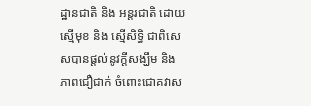ដ្ឋានជាតិ និង អន្តរជាតិ ដោយស្មើមុខ និង ស្មើសិទ្ធិ ជាពិសេសបានផ្តល់នូវក្តីសង្ឃឹម និង ភាពជឿជាក់ ចំពោះជោគវាស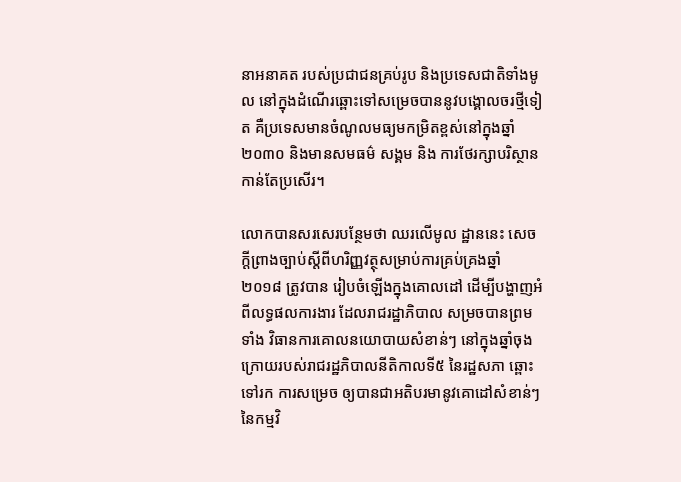នាអនាគត របស់ប្រជាជនគ្រប់រូប និងប្រទេសជាតិទាំងមូល នៅក្នុងដំណើរឆ្ពោះទៅសម្រេចបាននូវបង្គោលចរថ្មីទៀត គឺប្រទេសមានចំណូលមធ្យមកម្រិតខ្ពស់នៅក្នុងឆ្នាំ២០៣០ និងមានសមធម៌ សង្គម និង ការថែរក្សាបរិស្ថាន កាន់តែប្រសើរ។

លោកបានសរសេរបន្ថែមថា ឈរលើមូល ដ្ឋាននេះ សេចក្តីព្រាងច្បាប់ស្តីពីហរិញ្ញវត្ថុសម្រាប់ការគ្រប់គ្រងឆ្នាំ ២០១៨ ត្រូវបាន រៀបចំឡើងក្នុងគោលដៅ ដើម្បីបង្ហាញអំពីលទ្ធផលការងារ ដែលរាជរដ្ឋាភិបាល សម្រចបានព្រមទាំង វិធានការគោលនយោបាយសំខាន់ៗ នៅក្នុងឆ្នាំចុងក្រោយរបស់រាជរដ្ឋភិបាលនីតិកាលទី៥ នៃរដ្ឋសភា ឆ្ពោះទៅរក ការសម្រេច ឲ្យបានជាអតិបរមានូវគោដៅសំខាន់ៗ នៃកម្មវិ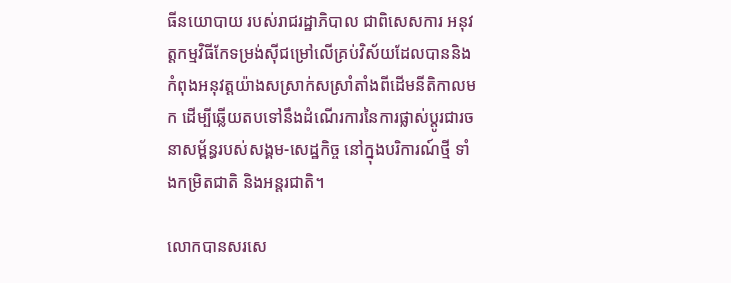ធីនយោបាយ របស់រាជរដ្ឋាភិបាល ជាពិសេសការ អនុវត្តកម្មវិធីកែទម្រង់ស៊ីជម្រៅលើគ្រប់វិស័យដែលបាននិងកំពុងអនុវត្តយ៉ាងសស្រាក់សស្រាំតាំងពីដើមនីតិកាលមក ដើម្បីឆ្លើយតបទៅនឹងដំណើរការនៃការផ្លាស់ប្តូរជារចនាសម្ព័ន្ធរបស់សង្គម-សេដ្ឋកិច្ច នៅក្នុងបរិការណ៍ថ្មី ទាំងកម្រិតជាតិ និងអន្តរជាតិ។

លោកបានសរសេ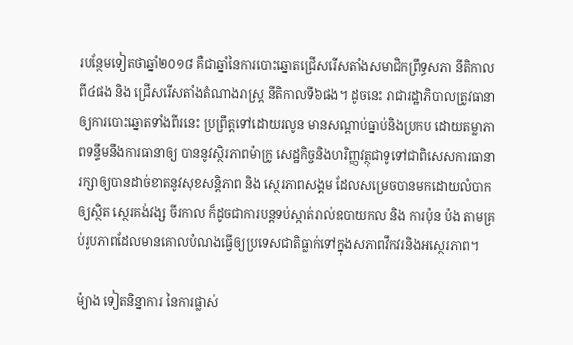របន្ថែមទៀតថាឆ្នាំ២០១៨ គឺជាឆ្នាំនៃការបោះឆ្នោតជ្រើសរើសតាំងសមាជិកព្រឹទ្ធសភា នីតិកាលពី៤ផង និង ជ្រើសរើសតាំងតំណាងរាស្រ្ត នីតិកាលទី៦ផង។ ដូចនេះ រាជារដ្ឋាភិបាលត្រូវធានាឲ្យការបោះឆ្នោតទាំងពីរនេះ ប្រព្រឹត្តទៅដោយរលូន មានសណ្តាប់ធ្នាប់និងប្រកប ដោយតម្លាភាពទន្ទឹមនឹងការធានាឲ្យ បាននូវស្ថិរភាពម៉ាក្រូ សេដ្ឋកិច្ចនិងហរិញ្ញវត្ថុជាទូទៅជាពិសេសការធានារក្សាឲ្យបានដាច់ខាតនូវសុខសន្តិភាព និង ស្ថេរភាពសង្គម ដែលសម្រេចបានមកដោយលំបាក ឲ្យស្ថិត ស្ថេរគង់វង្ស ចីរកាល ក៏ដូចជាការបន្តទប់ស្កាត់រាល់ឧបាយកល និង ការប៉ុន ប៉ង តាមគ្រប់រូបភាពដែលមានគោលបំណងធ្វើឲ្យប្រទេសជាតិធ្លាក់ទៅក្នុងសភាពវឹកវរនិងអស្ថេរភាព។

ម៉្យាង ទៀតនិន្នាការ នៃការផ្លាស់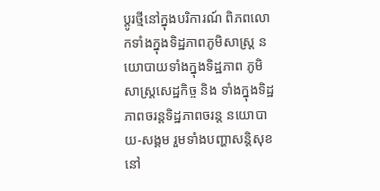ប្តូរថ្មីនៅក្នុងបរិការណ៍ ពិភពលោកទាំងក្នុងទិដ្ឋភាពភូមិសាស្រ្ត នយោបាយទាំងក្នុងទិដ្ឋភាព ភូមិសាស្រ្តសេដ្ឋកិច្ច និង ទាំងក្នុងទិដ្ឋភាពចរន្តទិដ្ឋភាពចរន្ត នយោបាយ-សង្គម រួមទាំងបញ្ហាសន្តិសុខ នៅ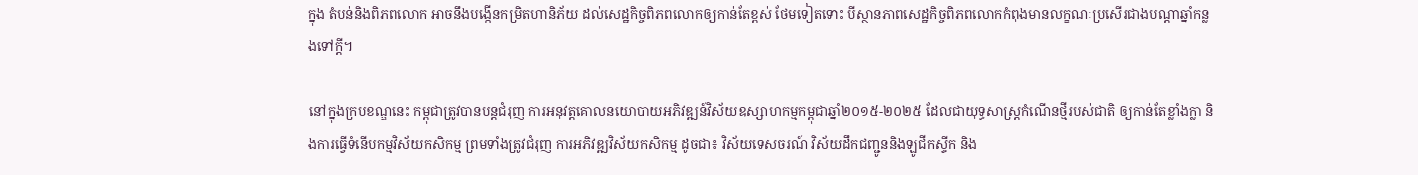ក្នុង តំបន់និងពិភពលោក អាចនឹងបង្កើនកម្រិតហានិភ័យ ដល់សេដ្ឋកិច្ចពិភពលោកឲ្យកាន់តែខ្ពស់ ថែមទៀតទោះ បីស្ថានភាពសេដ្ឋកិច្ចពិភពលោកកំពុងមានលក្ខណៈប្រសើរជាងបណ្តាឆ្នាំកន្លងទៅក្តី។

នៅក្នុងក្របខណ្ឌនេះ កម្ពុជាត្រូវបានបន្តជំរុញ ការអនុវត្តគោលនយោបាយអភិវឌ្ឍន៍វិស័យឧស្សាហកម្មកម្ពុជាឆ្នាំ២០១៥-២០២៥ ដែលជាយុទ្ធសាស្រ្តកំណើនថ្មីរបស់ជាតិ ឲ្យកាន់តែខ្លាំងក្លា និងការធ្វើទំនើបកម្មវិស័យកសិកម្ម ព្រមទាំងត្រូវជំរុញ ការអភិវឌ្ឍវិស័យកសិកម្ម ដូចជា៖ វិស័យទេសចរណ៍ វិស័យដឹកជញ្ជូននិងឡូជីកស្ទីក និង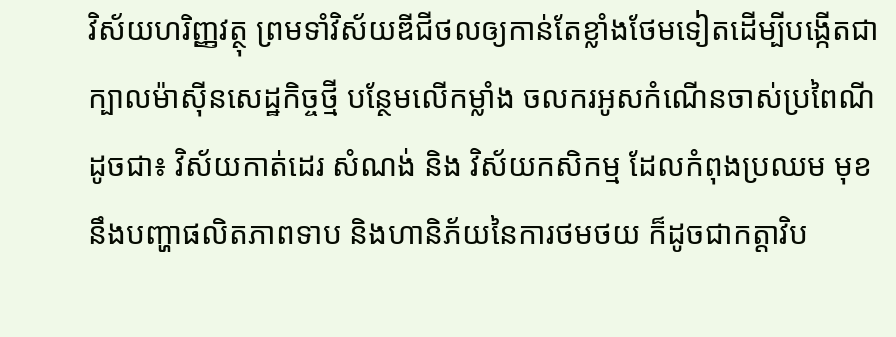វិស័យហរិញ្ញវត្ថុ ព្រមទាំវិស័យឌីជីថលឲ្យកាន់តែខ្លាំងថែមទៀតដើម្បីបង្កើតជាក្បាលម៉ាស៊ីនសេដ្ឋកិច្ចថ្មី បន្ថែមលើកម្លាំង ចលករអូសកំណើនចាស់ប្រពៃណីដូចជា៖ វិស័យកាត់ដេរ សំណង់ និង វិស័យកសិកម្ម ដែលកំពុងប្រឈម មុខនឹងបញ្ហាផលិតភាពទាប និងហានិភ័យនៃការថមថយ ក៏ដូចជាកត្តាវិប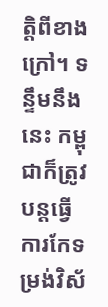ត្តិពីខាងក្រៅ។ ទន្ទឹមនឹងនេះ កម្ពុជាក៏ត្រូវបន្តធ្វើការកែទម្រង់វិស័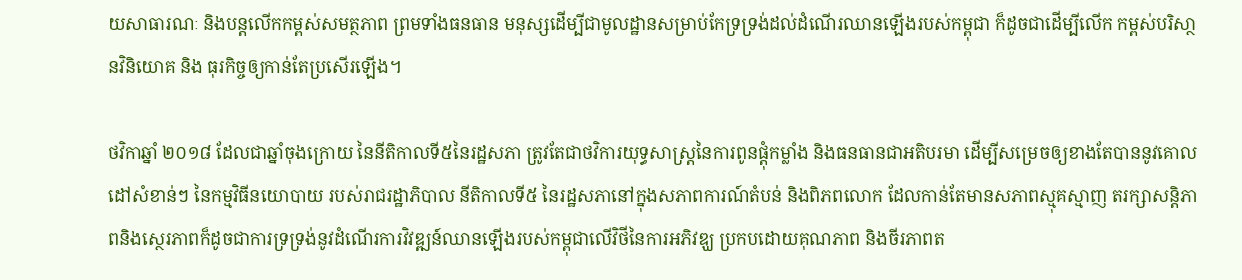យសាធារណៈ និងបន្តលើកកម្ពស់សមត្ថភាព ព្រមទាំងធនធាន មនុស្សដើម្បីជាមូលដ្ឋានសម្រាប់កែទ្រទ្រង់ដល់ដំណើរឈានឡើងរបស់កម្ពុជា ក៏ដូចជាដើម្បីលើក កម្ពស់បរិសា្ថនវិនិយោគ និង ធុរកិច្ចឲ្យកាន់តែប្រសើរឡើង។

ថវិកាឆ្នាំ ២០១៨ ដែលជាឆ្នាំចុងក្រោយ នៃនីតិកាលទី៥នៃរដ្ឋសភា ត្រូវតែជាថវិការយុទ្ធសាស្រ្តនៃការពូនផ្តុំកម្លាំង និងធនធានជាអតិបរមា ដើម្បីសម្រេចឲ្យខាងតែបាននូវគោលដៅសំខាន់ៗ នៃកម្មវិធីនយោបាយ របស់រាជរដ្ឋាភិបាល នីតិកាលទី៥ នៃរដ្ឋសភានៅក្នុងសភាពការណ៍តំបន់ និងពិភពលោក ដែលកាន់តែមានសភាពស្មុគស្មាញ តរក្សាសន្តិភាពនិងស្ថេរភាពក៏ដូចជាការទ្រទ្រង់នូវដំណើរការវិវឌ្ឍន៍ឈានឡើងរបស់កម្ពុជាលើវិថីនៃការអភិវឌ្ឃ ប្រកបដោយគុណភាព និងចីរភាពត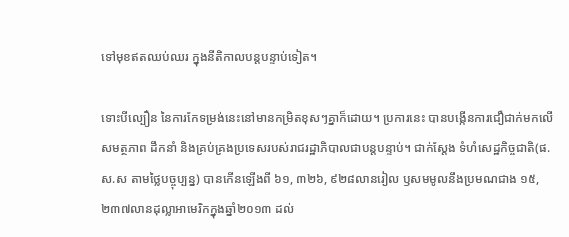ទៅមុខឥតឈប់ឈរ ក្នុងនីតិកាលបន្តបន្ទាប់ទៀត។

ទោះបីល្បឿន នៃការកែទម្រង់នេះនៅមានកម្រិតខុសៗគ្នាក៏ដោយ។ ប្រការនេះ បានបង្កើនការជឿជាក់មកលើសមត្ថភាព ដឹកនាំ និងគ្រប់គ្រងប្រទេសរបស់រាជរដ្ឋាភិបាលជាបន្តបន្ទាប់។ ជាក់ស្តែង ទំហំសេដ្ឋកិច្ចជាតិ(ផ.ស.ស តាមថ្លៃបច្ចុប្បន្ន) បានកើនឡើងពី ៦១, ៣២៦, ៩២៨លានរៀល ឫសមមូលនឹងប្រមណជាង ១៥, ២៣៧លានដុល្លាអាមេរិកក្នុងឆ្នាំ២០១៣ ដល់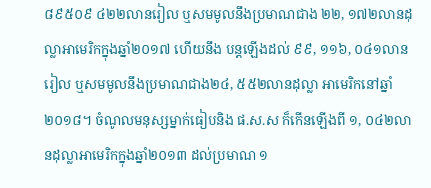៨៩៥០៩ ៤២២លានរៀល ឬសមមូលនឹងប្រមាណជាង ២២, ១៧២លានដុល្លាអាមេរិកក្នុងឆ្នាំ២០១៧ ហើយនឹង បន្តឡើងដល់ ៩៩, ១១៦, ០៤១លានរៀល ឬសមមូលនឹងប្រមាណជាង២៤, ៥៥២លានដុល្លា អាមេរិកនៅឆ្នាំ២០១៨។ ចំណូលមនុស្សម្នាក់ធៀបនិង ផ.ស.ស ក៏កើនឡើងពី ១, ០៤២លានដុល្លាអាមេរិកក្នុងឆ្នាំ២០១៣ ដល់ប្រមាណ ១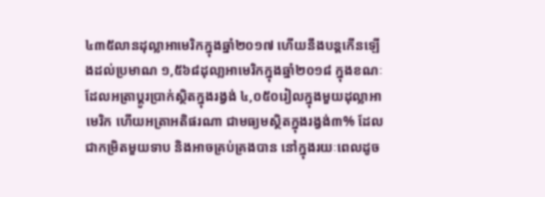៤៣៥លានដុល្លាអាមេរិកក្នុងឆ្នាំ២០១៧ ហើយនឹងបន្តកើនឡើងដល់ប្រមាណ ១,៥៦៨ដុលា្លអាមេរិកក្នុងឆ្នាំ២០១៨ ក្នុងខណៈដែលអត្រាប្តូរប្រាក់ស្ថិតក្នុងរង្វង់ ៤,០៥០រៀលក្នុងមួយដុល្លាអាមេរិក ហើយអត្រាអតិផរណា ជាមធ្យមស្ថិតក្នុងរង្វង់៣% ដែលជាកម្រិតមួយទាប និងអាចគ្រប់គ្រងបាន នៅក្នុងរយៈពេលដូច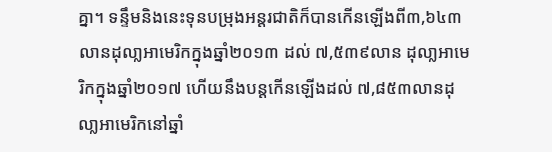គ្នា។ ទន្ទឹមនិងនេះទុនបម្រុងអន្តរជាតិក៏បានកើនឡើងពី៣,៦៤៣លានដុលា្លអាមេរិកក្នុងឆ្នាំ២០១៣ ដល់ ៧,៥៣៩លាន ដុលា្លអាមេរិកក្នុងឆ្នាំ២០១៧ ហើយនឹងបន្តកើនឡើងដល់ ៧,៨៥៣លានដុលា្លអាមេរិកនៅឆ្នាំ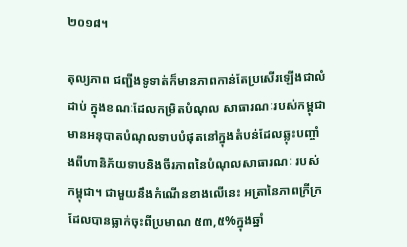២០១៨។

តុល្យភាព ជញ្ជីងទូទាត់ក៏មានភាពកាន់តែប្រសើរឡើងជាលំដាប់ ក្នុងខណៈដែលកម្រិតបំណុល សាធារណៈរបស់កម្ពុជា មានអនុបាតបំណុលទាបបំផុតនៅក្នុងតំបន់ដែលឆ្លុះបញ្ចាំងពីហានិភ័យទាបនិងចីរភាពនៃបំណុលសាធារណៈ របស់កម្ពុជា។ ជាមួយនឹងកំណើនខាងលើនេះ អត្រានៃភាពក្រីក្រ ដែលបានធ្លាក់ចុះពីប្រមាណ ៥៣,៥%ក្នុងឆ្នាំ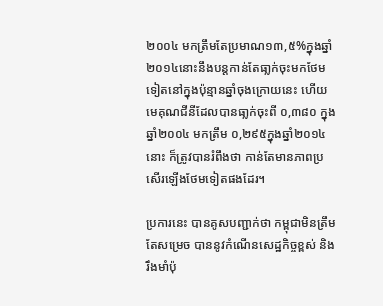២០០៤ មកត្រឹមតែប្រមាណ១៣,៥%ក្នុងឆ្នាំ២០១៤នោះនឹងបន្តកាន់តែធា្លក់ចុះមកថែមទៀតនៅក្នុងប៉ុន្មានឆ្នាំចុងក្រោយនេះ ហើយមេគុណជីនីដែលបានធា្លក់ចុះពី ០,៣៨០ ក្នុងឆ្នាំ២០០៤ មកត្រឹម ០,២៩៥ក្នុងឆ្នាំ២០១៤នោះ ក៏ត្រូវបានរំពឹងថា កាន់តែមានភាពប្រសើរឡើងថែមទៀតផងដែរ។

ប្រការនេះ បានគូសបញ្ជាក់ថា កម្ពុជាមិនត្រឹមតែសម្រេច បាននូវកំណើនសេដ្ឋកិច្ចខ្ពស់ និងរឹងមាំប៉ុ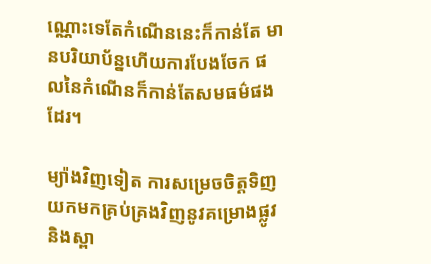ណ្ណោះទេតែកំណើននេះក៏កាន់តែ មានបរិយាប័ន្នហើយការបែងចែក ផលនៃកំណើនក៏កាន់តែសមធម៌ផងដែរ។

ម្យ៉ាងវិញទៀត ការសម្រេចចិត្តទិញយកមកគ្រប់គ្រងវិញនូវគម្រោងផ្លូវ និងស្ពា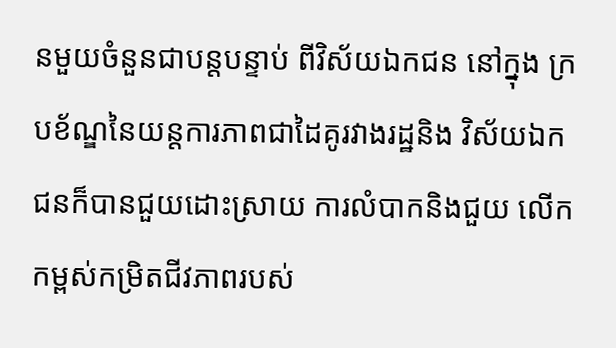នមួយចំនួនជាបន្តបន្ទាប់ ពីវិស័យឯកជន នៅក្នុង ក្របខ័ណ្ឌនៃយន្តការភាពជាដៃគូរវាងរដ្ឋនិង វិស័យឯកជនក៏បានជួយដោះស្រាយ ការលំបាកនិងជួយ លើកកម្ពស់កម្រិតជីវភាពរបស់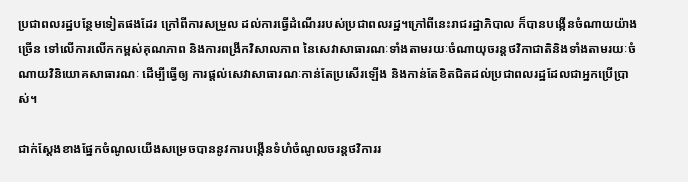ប្រជាពលរដ្ឋបន្ថែមទៀតផងដែរ ក្រៅពីការសម្រួល ដល់ការធ្វើដំណើររបស់ប្រជាពលរដ្ឋ។ក្រៅពីនេះរាជរដ្ឋាភិបាល ក៏បានបង្កើនចំណាយយ៉ាងច្រើន ទៅលើការលើកកម្ពស់គុណភាព និងការពង្រីកវិសាលភាព នៃសេវាសាធារណៈទាំងតាមរយៈចំណាយុចរន្តថវិកាជាតិនិងទាំងតាមរយៈចំណាយវិនិយោគសាធារណៈ ដើម្បីធ្វើឲ្យ ការផ្តល់សេវាសាធារណៈកាន់តែប្រសើរឡើង និងកាន់តែខិតជិតដល់ប្រជាពលរដ្ឋដែលជាអ្នកប្រើប្រាស់។

ជាក់ស្តែងខាងផ្នែកចំណូលយើងសម្រេចបាននូវការបង្កើនទំហំចំណូលចរន្តថវិការរ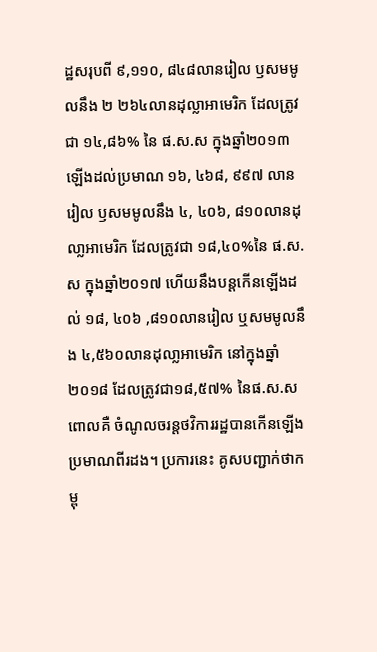ដ្ឋសរុបពី ៩,១១០, ៨៤៨លានរៀល ឫសមមូលនឹង ២ ២៦៤លានដុល្លាអាមេរិក ដែលត្រូវជា ១៤,៨៦% នៃ ផ.ស.ស ក្នុងឆ្នាំ២០១៣ ឡើងដល់ប្រមាណ ១៦, ៤៦៨, ៩៩៧ លានរៀល ឫសមមូលនឹង ៤, ៤០៦, ៨១០លានដុលា្លអាមេរិក ដែលត្រូវជា ១៨,៤០%នៃ ផ.ស.ស ក្នុងឆ្នាំ២០១៧ ហើយនឹងបន្តកើនឡើងដល់ ១៨, ៤០៦ ,៨១០លានរៀល ឬសមមូលនឹង ៤,៥៦០លានដុលា្លអាមេរិក នៅក្នុងឆ្នាំ២០១៨ ដែលត្រូវជា១៨,៥៧% នៃផ.ស.ស ពោលគឺ ចំណូលចរន្តថវិការរដ្ឋបានកើនឡើងប្រមាណពីរដង។ ប្រការនេះ គូសបញ្ជាក់ថាកម្ពុ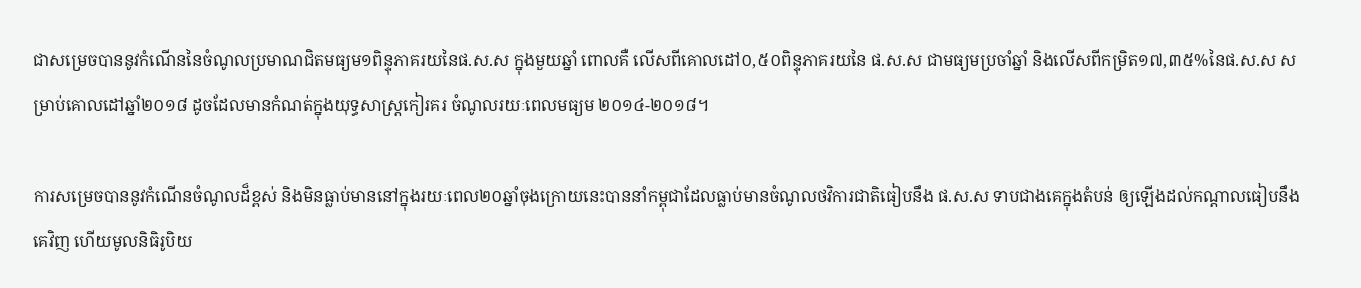ជាសម្រេចបាននូវកំណើននៃចំណូលប្រមាណជិតមធ្យម១ពិន្ទុភាគរយនៃផ.ស.ស ក្នុងមួយឆ្នាំ ពោលគឺ លើសពីគោលដៅ០,៥០ពិន្ទុភាគរយនៃ ផ.ស.ស ជាមធ្យមប្រចាំឆ្នាំ និងលើសពីកម្រិត១៧,៣៥%នៃផ.ស.ស សម្រាប់គោលដៅឆ្នាំ២០១៨ ដូចដែលមានកំណត់ក្នុងយុទ្ធសាស្ត្រកៀរគរ ចំណូលរយៈពេលមធ្យម ២០១៤-២០១៨។

ការសម្រេចបាននូវកំណើនចំណូលដ៏ខ្ពស់ និងមិនធ្លាប់មាននៅក្នុងរយៈពេល២០ឆ្នាំចុងក្រោយនេះបាននាំកម្ពុជាដែលធ្លាប់មានចំណូលថវិការជាតិធៀបនឹង ផ.ស.ស ទាបជាងគេក្នុងតំបន់ ឲ្យឡើងដល់កណ្តាលធៀបនឹងគេវិញ ហើយមូលនិធិរូបិយ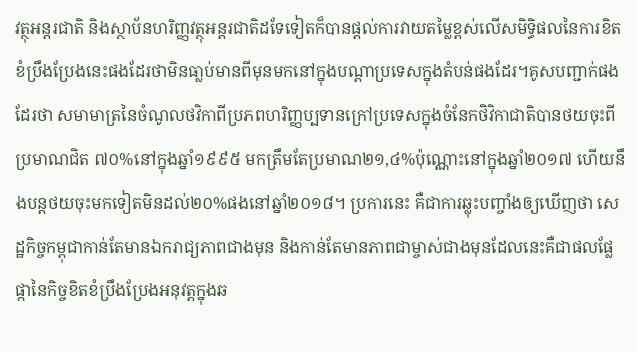វត្ថុអន្តរជាតិ និងស្ថាប័នហរិញ្ញវត្ថុអន្តរជាតិដទែទៀតក៏បានផ្តល់ការវាយតម្លៃខ្ពស់លើសមិទ្ធិផលនៃការខិតខំប្រឹងប្រែងនេះផងដែរថាមិនធា្លប់មានពីមុនមកនៅក្នុងបណ្តាប្រទេសក្នុងតំបន់ផងដែរ។គូសបញ្ជាក់ផងដែរថា សមាមាត្រនៃចំណូលថវិកាពីប្រភពហរិញ្ញប្បទានក្រៅប្រទេសក្នុងចំនែកថិវិកាជាតិបានថយចុះពីប្រមាណជិត ៧០%នៅក្នុងឆ្នាំ១៩៩៥ មកត្រឹមតែប្រមាណ២១,៤%ប៉ុណ្ណោះនៅក្នុងឆ្នាំ២០១៧ ហើយនឹងបន្តថយចុះមកទៀតមិនដល់២០%ផងនៅឆ្នាំ២០១៨។ ប្រការនេះ គឺជាការឆ្លុះបញ្ចាំងឲ្យឃើញថា សេដ្ឋកិច្ចកម្ពុជាកាន់តែមានឯករាជ្យភាពជាងមុន និងកាន់តែមានភាពជាម្ចាស់ជាងមុនដែលនេះគឺជាផលផ្លែផ្កានៃកិច្ចខិតខំប្រឹងប្រែងអនុវត្តក្នុងឆ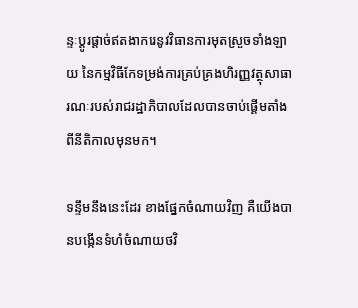ន្ទៈប្តូរផ្តាច់ឥតងាករេនូវវិធានការមុតស្រួចទាំងឡាយ នៃកម្មវិធីកែទម្រង់ការគ្រប់គ្រងហិរញ្ញវត្ថុសាធារណៈរបស់រាជរដ្ឋាភិបាលដែលបានចាប់ផ្តើមតាំងពីនីតិកាលមុនមក។

ទន្ទឹមនឹងនេះដែរ ខាងផ្នែកចំណាយវិញ គឺយើងបានបង្កើនទំហំចំណាយថវិ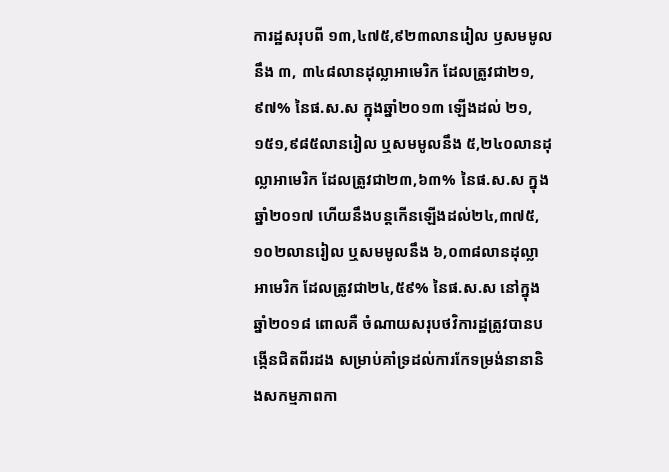ការដ្ឋសរុបពី ១៣,៤៧៥,៩២៣លានរៀល ឫសមមូលនឹង ៣, ៣៤៨លានដុល្លាអាមេរិក ដែលត្រូវជា២១,៩៧% នៃផ.ស.ស ក្នុងឆ្នាំ២០១៣ ឡើងដល់ ២១,១៥១,៩៨៥លានរៀល ឬសមមូលនឹង ៥,២៤០លានដុល្លាអាមេរិក ដែលត្រូវជា២៣,៦៣% នៃផ.ស.ស ក្នុងឆ្នាំ២០១៧ ហើយនឹងបន្តកើនឡើងដល់២៤,៣៧៥,១០២លានរៀល ឬសមមូលនឹង ៦,០៣៨លានដុល្លាអាមេរិក ដែលត្រូវជា២៤,៥៩% នៃផ.ស.ស នៅក្នុងឆ្នាំ២០១៨ ពោលគឺ ចំណាយសរុបថវិការដ្ឋត្រូវបានបង្កើនជិតពីរដង សម្រាប់គាំទ្រដល់ការកែទម្រង់នានានិងសកម្មភាពកា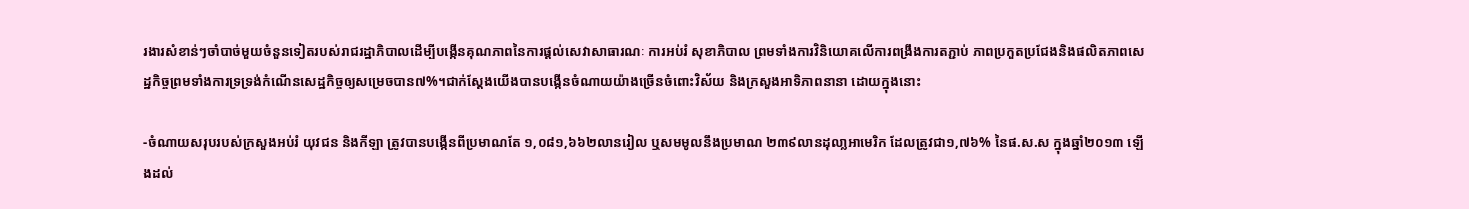រងារសំខាន់ៗចាំបាច់មួយចំនួនទៀតរបស់រាជរដ្ឋាភិបាលដើម្បីបង្កើនគុណភាពនៃការផ្តល់សេវាសាធារណៈ ការអប់រំ សុខាភិបាល ព្រមទាំងការវិនិយោគលើការពង្រឹងការតភ្ជាប់ ភាពប្រកួតប្រជែងនិងផលិតភាពសេដ្ឋកិច្ចព្រមទាំងការទ្រទ្រង់កំណើនសេដ្ឋកិច្ចឲ្យសម្រេចបាន៧%។ជាក់ស្តែងយើងបានបង្កើនចំណាយយ៉ាងច្រើនចំពោះវិស័យ និងក្រសួងអាទិភាពនានា ដោយក្នុងនោះ

-ចំណាយសរុបរបស់ក្រសួងអប់រំ យុវជន និងកីឡា ត្រូវបានបង្កើនពីប្រមាណតែ ១,០៨១,៦៦២លានរៀល ឬសមមូលនឹងប្រមាណ ២៣៩លានដុលា្លអាមេរិក ដែលត្រូវជា១,៧៦% នៃផ.ស.ស ក្នុងឆ្នាំ២០១៣ ឡើងដល់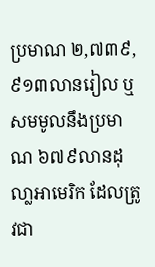ប្រមាណ ២,៧៣៩,៩១៣លានរៀល ឬសមមូលនឹងប្រមាណ ៦៧៩លានដុលា្លអាមេរិក ដែលត្រូវជា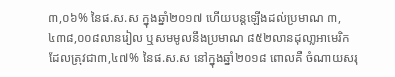៣,០៦% នៃផ.ស.ស ក្នុងឆ្នាំ២០១៧ ហើយបន្តឡើងដល់ប្រមាណ ៣,៤៣៨,០០៨លានរៀល ឬសមមូលនឹងប្រមាណ ៨៥២លានដុលា្លអាមេរិក ដែលត្រុវជា៣,៤៧% នៃផ.ស.ស នៅក្នុងឆ្នាំ២០១៨ ពោលគឺ ចំណាយសរុ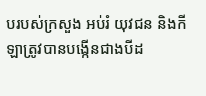បរបស់ក្រសួង អប់រំ យុវជន និងកីឡាត្រូវបានបង្កើនជាងបីដ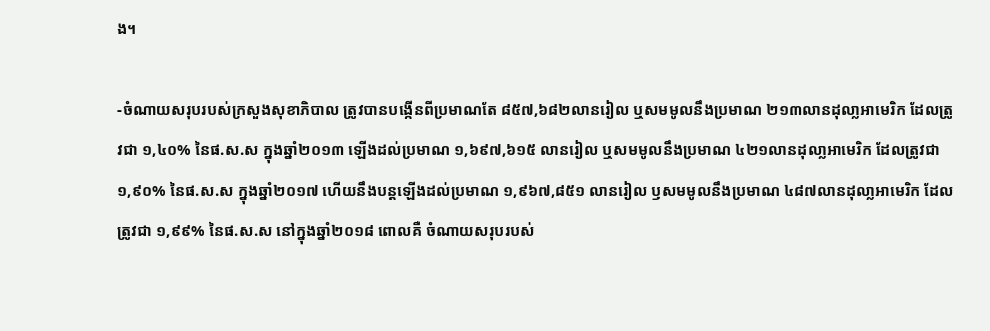ង។

-ចំណាយសរុបរបស់ក្រសួងសុខាភិបាល ត្រូវបានបង្កើនពីប្រមាណតែ ៨៥៧,៦៨២លានរៀល ឬសមមូលនឹងប្រមាណ ២១៣លានដុលា្លអាមេរិក ដែលត្រូវជា ១,៤០% នៃផ.ស.ស ក្នុងឆ្នាំ២០១៣ ឡើងដល់ប្រមាណ ១,៦៩៧,៦១៥ លានរៀល ឬសមមូលនឹងប្រមាណ ៤២១លានដុលា្លអាមេរិក ដែលត្រូវជា ១,៩០% នៃផ.ស.ស ក្នុងឆ្នាំ២០១៧ ហើយនឹងបន្តឡើងដល់ប្រមាណ ១,៩៦៧,៨៥១ លានរៀល ឫសមមូលនឹងប្រមាណ ៤៨៧លានដុលា្លអាមេរិក ដែលត្រូវជា ១,៩៩% នៃផ.ស.ស នៅក្នុងឆ្នាំ២០១៨ ពោលគឺ ចំណាយសរុបរបស់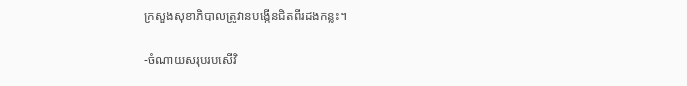ក្រសួងសុខាភិបាលត្រូវានបង្កើនជិតពីរដងកន្លះ។

-ចំណាយសរុបរបសើវិ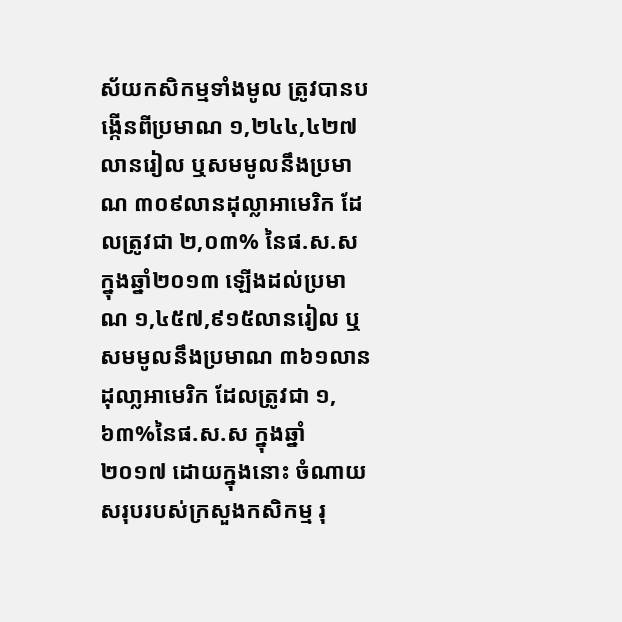ស័យកសិកម្មទាំងមូល ត្រូវបានបង្កើនពីប្រមាណ ១,២៤៤,៤២៧លានរៀល ឬសមមូលនឹងប្រមាណ ៣០៩លានដុល្លាអាមេរិក ដែលត្រូវជា ២,០៣% នៃផ.ស.ស ក្នុងឆ្នាំ២០១៣ ឡើងដល់ប្រមាណ ១,៤៥៧,៩១៥លានរៀល ឬសមមូលនឹងប្រមាណ ៣៦១លានដុលា្លអាមេរិក ដែលត្រូវជា ១,៦៣%នៃផ.ស.ស ក្នុងឆ្នាំ២០១៧ ដោយក្នុងនោះ ចំណាយសរុបរបស់ក្រសួងកសិកម្ម រុ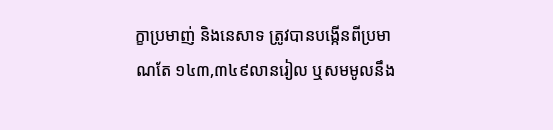ក្ខាប្រមាញ់ និងនេសាទ ត្រូវបានបង្កើនពីប្រមាណតែ ១៤៣,៣៤៩លានរៀល ឬសមមូលនឹង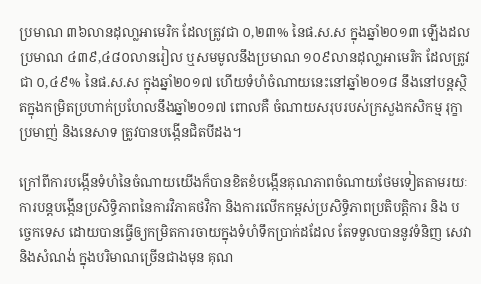ប្រមាណ ៣៦លានដុលា្លអាមេរិក ដែលត្រូវជា ០,២៣% នៃផ.ស.ស ក្នុងឆ្នាំ២០១៣ ឡើងដលប្រមាណ ៤៣៩,៤៨០លានរៀល ឬសមមូលនឹងប្រមាណ ១០៩លានដុលា្លអាមេរិក ដែលត្រូវជា ០,៤៩% នៃផ.ស.ស ក្នុងឆ្នាំ២០១៧ ហើយទំហំចំណាយនេះនៅឆ្នាំ២០១៨ នឹងនៅបន្តស្ថិតក្នុងកម្រិតប្រហាក់ប្រហែលនឹងឆ្នាំ២០១៧ ពោលគឺ ចំណាយសរុបរបស់ក្រសួងកសិកម្ម រុក្ខាប្រមាញ់ និងនេសាទ ត្រូវបានបង្កើនជិតបីដង។

ក្រៅពីការបង្កើនទំហំនៃចំណាយយើងក៏បានខិតខំបង្កើនគុណភាពចំណាយថែមទៀតតាមរយៈការបន្តបង្កើនប្រសិទ្ធិភាពនៃការវិភាគថវិកា និងការលើកកម្ពស់ប្រសិទ្ធិភាពប្រតិបត្តិការ និង បចេ្ចកទេស ដោយបានធ្វើឲ្យកម្រិតការចាយក្នុងទំហំទឹកប្រាក់ដដែល តែទទួលបាននូវទំនិញ សេវា និងសំណង់ ក្នុងបរិមាណច្រើនជាងមុន គុណ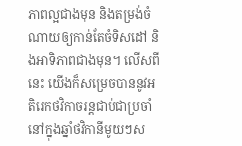ភាពល្អជាងមុន និងតម្រង់ចំណាយឲ្យកាន់តែចំទិសដៅ និងអាទិភាពជាងមុន។ លើសពីនេះ យើងក៏សម្រេចបាននូវអតិរេកថវិកាចរន្តជាប់ជាប្រចាំនៅក្នុងឆ្នាំថវិកានីមូយៗស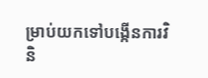ម្រាប់យកទៅបង្កើនការវិនិ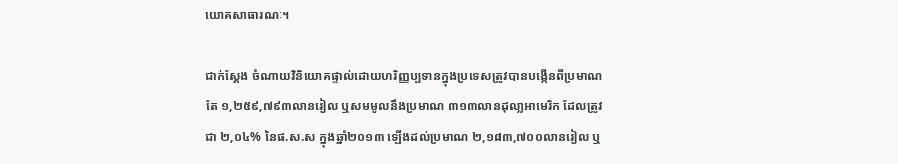យោគសាធារណៈ។

ជាក់ស្តែង ចំណាយវិនិយោគផ្ទាល់ដោយហរិញ្ញប្បទានក្នុងប្រទេសត្រូវបានបង្កើនពីប្រមាណតែ ១,២៥៩,៧៩៣លានរៀល ឬសមមូលនឹងប្រមាណ ៣១៣លានដុលា្លអាមេរិក ដែលត្រូវជា ២,០៤% នៃផ.ស.ស ក្នុងឆ្នាំ២០១៣ ឡើងដល់ប្រមាណ ២,១៨៣,៧០០លានរៀល ឬ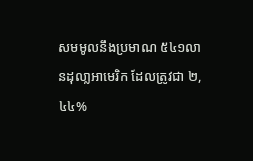សមមូលនឹងប្រមាណ ៥៤១លានដុលា្លអាមេរិក ដែលត្រូវជា ២,៤៤%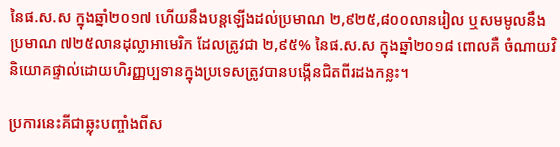នៃផ.ស.ស ក្នុងឆ្នាំ២០១៧ ហើយនឹងបន្តឡើងដល់ប្រមាណ ២,៩២៥,៨០០លានរៀល ឬសមមូលនឹងប្រមាណ ៧២៥លានដុល្លាអាមេរិក ដែលត្រូវជា ២,៩៥% នៃផ.ស.ស ក្នុងឆ្នាំ២០១៨ ពោលគឺ ចំណាយវិនិយោគផ្ទាល់ដោយហិរញ្ញប្បទានក្នុងប្រទេសត្រូវបានបង្កើនជិតពីរដងកន្លះ។

ប្រការនេះគីជាឆ្លុះបញ្ចាំងពីស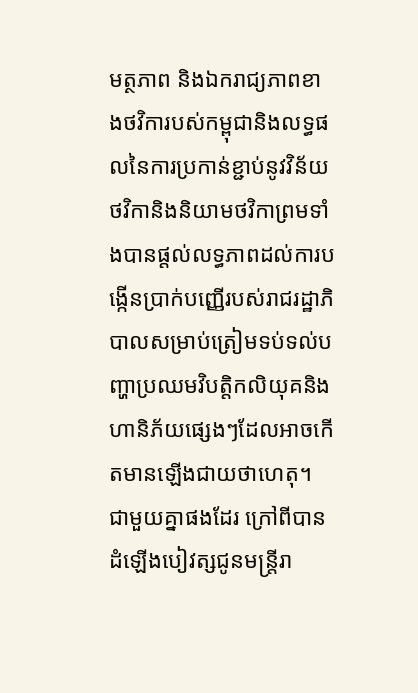មត្ថភាព និងឯករាជ្យភាពខាងថវិការបស់កម្ពុជានិងលទ្ធផលនៃការប្រកាន់ខ្ជាប់នូវវិន័យថវិកានិងនិយាមថវិកាព្រមទាំងបានផ្តល់លទ្ធភាពដល់ការបង្កើនប្រាក់បញ្ញើរបស់រាជរដ្ឋាភិបាលសម្រាប់ត្រៀមទប់ទល់បញ្ហាប្រឈមវិបត្តិកលិយុគនិងហានិភ័យផ្សេងៗដែលអាចកើតមានឡើងជាយថាហេតុ។ ជាមួយគ្នាផងដែរ ក្រៅពីបានដំឡើងបៀវត្សជូនមន្ត្រីរា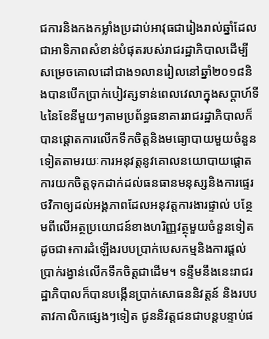ជការនិងកងកម្លាំងប្រដាប់អាវុធជារៀងរាល់ឆ្នាំដែលជាអាទិភាពសំខាន់បំផុតរបស់រាជរដ្ឋាភិបាលដើម្បីសម្រេចគោលដៅជាង១លានរៀលនៅឆ្នាំ២០១៨និងបានបើកប្រាក់បៀវត្សទាន់ពេលវេលាក្នុងសប្តាហ៍ទី៤នៃខែនីមួយៗតាមប្រព័ន្ធធនាគាររាជរដ្ឋាភិបាលក៏បានផ្តោតការលើកទឹកចិត្តនិងមធ្យោបាយមួយចំនួនទៀតតាមរយៈការអនុវត្តនូវគោលនយោបាយផ្តោតការយកចិត្តទុកដាក់ដល់ធនធានមនុស្សនិងការផ្ទេរថវិកាឲ្យដល់អង្គភាពដែលអនុវត្តការងារផ្ទាល់ បន្ថែមពីលើអត្ថប្រយោជន៍ខាងហរិញ្ញវត្ថុមួយចំនួនទៀត ដូចជា៖ការដំឡើងរបបប្រាក់បេសកម្មនិងការផ្តល់ប្រាក់រង្វាន់លើកទឹកចិត្តជាដើម។ ទន្ទឹមនឹងនេះរាជរដ្ឋាភិបាលក៏បានបង្កើនប្រាក់សោធននិវត្តន៍ និងរបបតាវកាលិកផ្សេងៗទៀត ជូននិវត្តជនជាបន្តបន្ទាប់ផ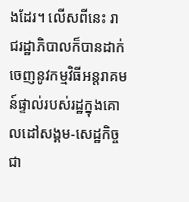ងដែរ។ លើសពីនេះ រាជរដ្ឋាភិបាលក៏បានដាក់ចេញនូវកម្មវិធីអន្តរាគមន៍ផ្ទាល់របស់រដ្ឋក្នុងគោលដៅសង្គម-សេដ្ឋកិច្ចជា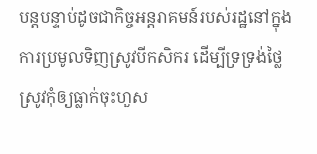បន្តបន្ទាប់ដូចជាកិច្ចអន្តរាគមន៍របស់រដ្ឋនៅក្នុងការប្រមូលទិញស្រូវបីកសិករ ដើម្បីទ្រទ្រង់ថ្លៃស្រូវកុំឲ្យធ្លាក់ចុះហួស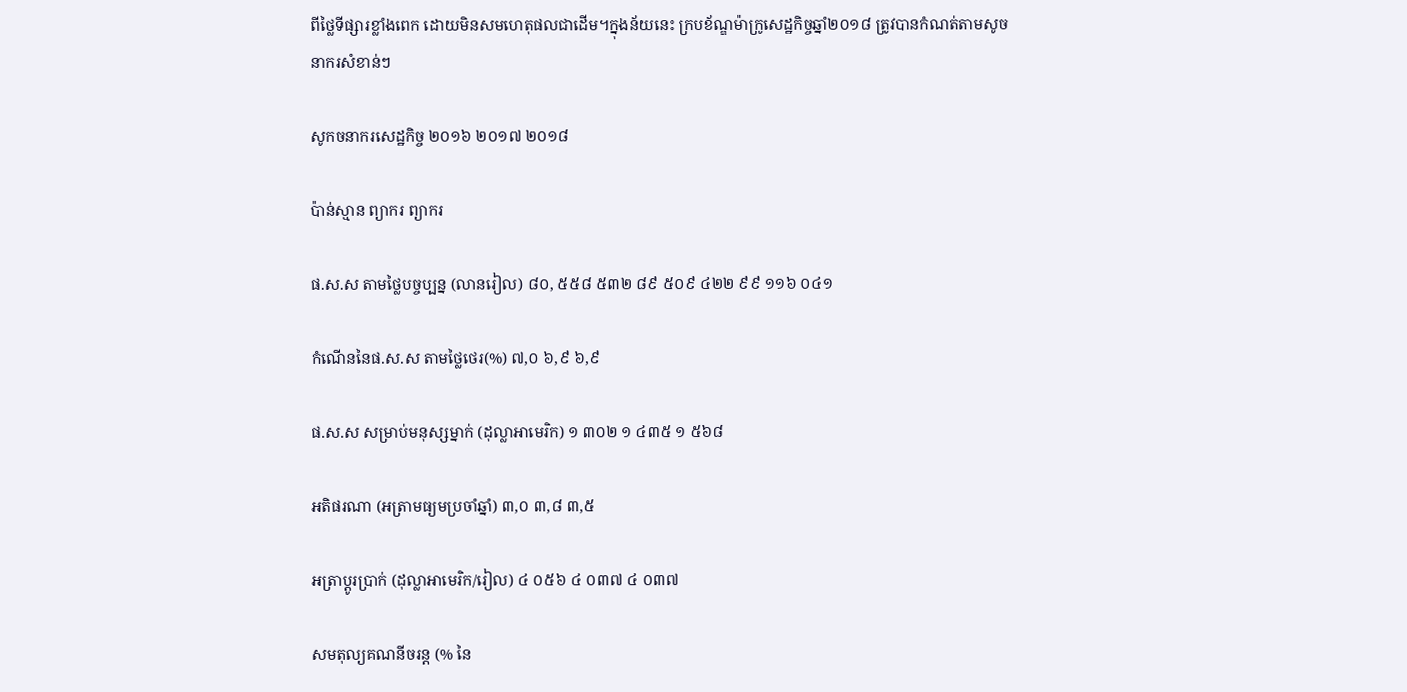ពីថ្លៃទីផ្សារខ្លាំងពេក ដោយមិនសមហេតុផលជាដើម។ក្នុងន័យនេះ ក្របខ័ណ្ឌម៉ាក្រូសេដ្ឋកិច្ចឆ្នាំ២០១៨ ត្រូវបានកំណត់តាមសូចនាករសំខាន់ៗ

សូកចនាករសេដ្ឋកិច្ច ២០១៦ ២០១៧ ២០១៨

ប៉ាន់ស្មាន ព្យាករ ព្យាករ

ផ.ស.ស តាមថ្លៃបច្ចប្បន្ន (លានរៀល) ៨០, ៥៥៨ ៥៣២ ៨៩ ៥០៩ ៤២២ ៩៩ ១១៦ ០៤១

កំណើននៃផ.ស.ស តាមថ្លៃថេរ(%) ៧,០ ៦,៩ ៦,៩

ផ.ស.ស សម្រាប់មនុស្សម្នាក់ (ដុល្លាអាមេរិក) ១ ៣០២ ១ ៤៣៥ ១ ៥៦៨

អតិផរណា (អត្រាមធ្យមប្រចាំឆ្នាំ) ៣,០ ៣,៨ ៣,៥

អត្រាប្តូរប្រាក់ (ដុល្លាអាមេរិក/រៀល) ៤ ០៥៦ ៤ ០៣៧ ៤ ០៣៧

សមតុល្យគណនីចរន្ត (% នៃ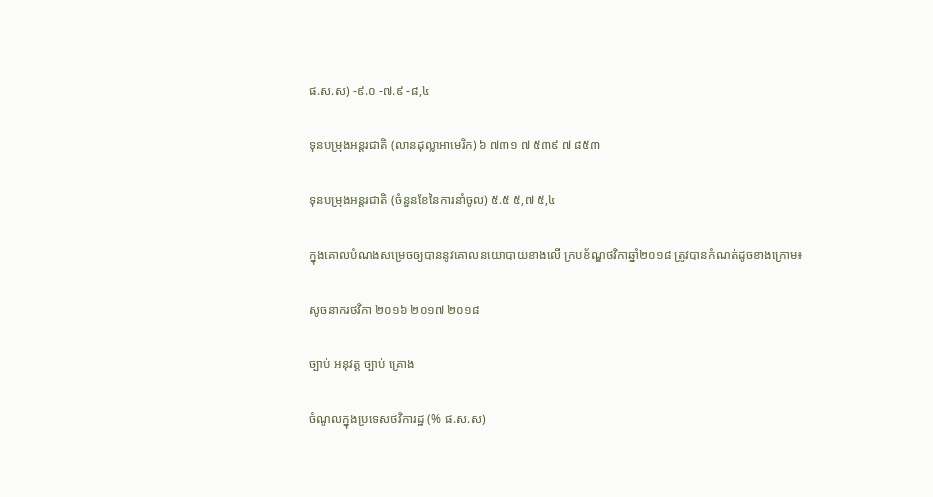ផ.ស.ស) -៩.០ -៧.៩ -៨,៤

ទុនបម្រុងអន្តរជាតិ (លានដុល្លាអាមេរិក) ៦ ៧៣១ ៧ ៥៣៩ ៧ ៨៥៣

ទុនបម្រុងអន្តរជាតិ (ចំនួនខែនៃការនាំចូល) ៥.៥ ៥,៧ ៥,៤

ក្នុងគោលបំណងសម្រេចឲ្យបាននូវគោលនយោបាយខាងលើ ក្របខ័ណ្ឌថវិកាឆ្នាំ២០១៨ ត្រូវបានកំណត់ដូចខាងក្រោម៖

សូចនាករថវិកា ២០១៦ ២០១៧ ២០១៨

ច្បាប់ អនុវត្ត ច្បាប់ គ្រោង

ចំណូលក្នុងប្រទេសថវិការដ្ឋ (% ផ.ស.ស)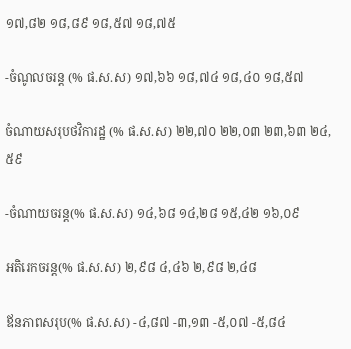១៧,៨២ ១៨,៨៩ ១៨,៥៧ ១៨,៧៥

-ចំណូលចរន្ត (% ផ.ស.ស) ១៧,៦៦ ១៨,៧៤ ១៨,៤០ ១៨,៥៧

ចំណាយសរុបថវិការដ្ឋ (% ផ.ស.ស) ២២,៧០ ២២,០៣ ២៣,៦៣ ២៤,៥៩

-ចំណាយចរន្ត(% ផ.ស.ស) ១៤,៦៨ ១៤,២៨ ១៥,៤២ ១៦,០៩

អតិរេកចរន្ត(% ផ.ស.ស) ២,៩៨ ៤,៤៦ ២,៩៨ ២,៤៨

ឪនភាពសរុប(% ផ.ស.ស) -៤,៨៧ -៣,១៣ -៥,០៧ -៥,៨៤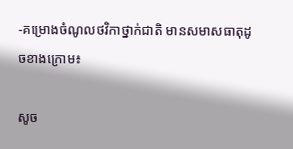-គម្រោងចំណូលថវិកាថ្នាក់ជាតិ មានសមាសធាតុដូចខាងក្រោម៖

សូច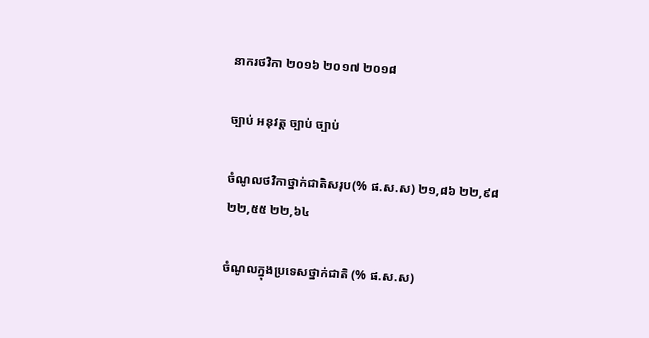នាករថវិកា ២០១៦ ២០១៧ ២០១៨

ច្បាប់ អនុវត្ត ច្បាប់ ច្បាប់

ចំណូលថវិកាថ្នាក់ជាតិសរុប(% ផ.ស.ស) ២១,៨៦ ២២,៩៨ ២២,៥៥ ២២,៦៤

ចំណូលក្នុងប្រទេសថ្នាក់ជាតិ (% ផ.ស.ស)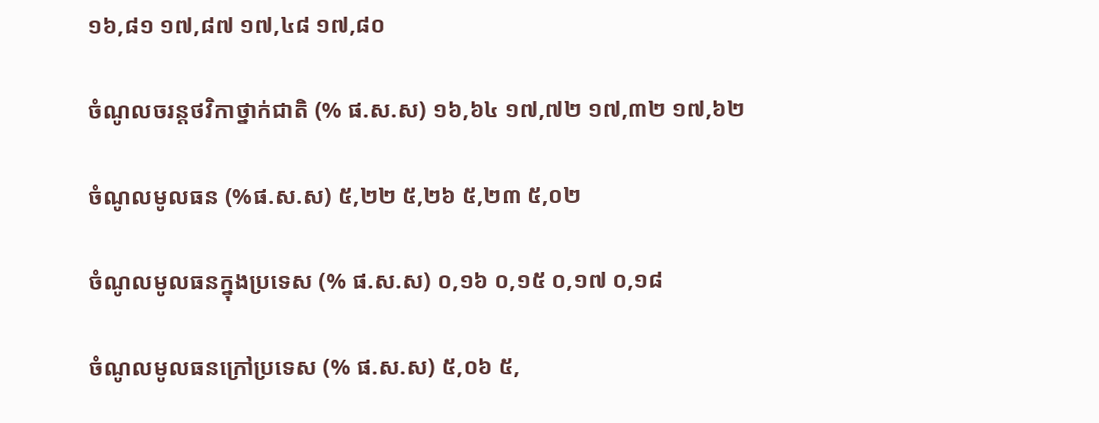១៦,៨១ ១៧,៨៧ ១៧,៤៨ ១៧,៨០

ចំណូលចរន្តថវិកាថ្នាក់ជាតិ (% ផ.ស.ស) ១៦,៦៤ ១៧,៧២ ១៧,៣២ ១៧,៦២

ចំណូលមូលធន (%ផ.ស.ស) ៥,២២ ៥,២៦ ៥,២៣ ៥,០២

ចំណូលមូលធនក្នុងប្រទេស (% ផ.ស.ស) ០,១៦ ០,១៥ ០,១៧ ០,១៨

ចំណូលមូលធនក្រៅប្រទេស (% ផ.ស.ស) ៥,០៦ ៥,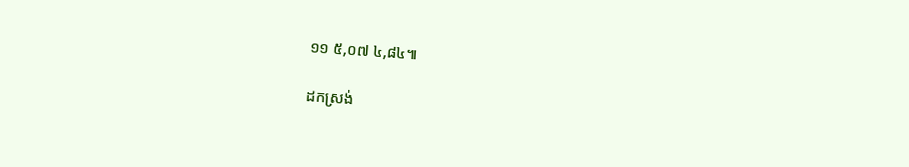១១ ៥,០៧ ៤,៨៤៕

ដកស្រង់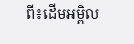ពី៖ដើមអម្ពិល